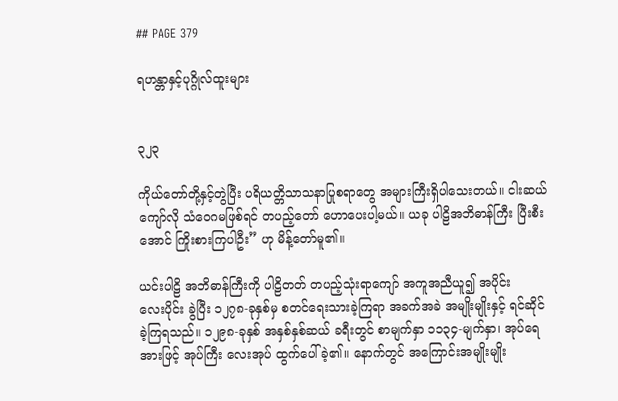## PAGE 379

ရဟန္တာနှင့်ပုဂ္ဂိုလ်ထူးများ


၃၂၃

ကိုယ်တော်တို့နှင့်တွဲပြီး ပရိယတ္တိသာသနာပြုစရာတွေ အများကြီးရှိပါသေးတယ်။ ငါးဆယ်
ကျော်လို သံဝေဂမဖြစ်ရင် တပည့်တော် ဟောပေးပါ့မယ်။ ယခု ပါဠိအဘိဓာန်ကြီး ပြီးစီး
အောင် ကြိုးစားကြပါဦး” ဟု မိန့်တော်မူ၏။

ယင်းပါဠိ အဘိဓာန်ကြီးကို ပါဠိတတ် တပည့်သုံးရာကျော် အကူအညီယူ၍ အပိုင်း
လေးပိုင်း ခွဲပြီး ၁၂၇၈-ခုနှစ်မှ စတင်ရေးသားခဲ့ကြရာ အခက်အခဲ အမျိုးမျိုးနှင့် ရင်ဆိုင်
ခဲ့ကြရသည်။ ၁၂၉၈-ခုနှစ် အနှစ်နှစ်ဆယ် ခရီးတွင် စာမျက်နှာ ၁၁၃၄-မျက်နှာ၊ အုပ်ရေ
အားဖြင့် အုပ်ကြီး လေးအုပ် ထွက်ပေါ်ခဲ့၏။ နောက်တွင် အကြောင်းအမျိုးမျိုး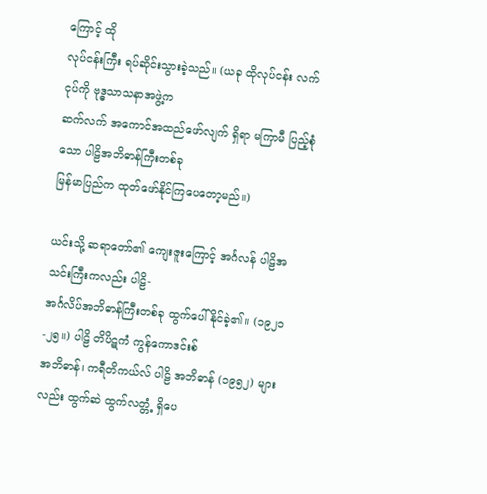ကြောင့် ထို
လုပ်ငန်းကြီး ရပ်ဆိုင်းသွားခဲ့သည်။ (ယခု ထိုလုပ်ငန်း လက်ငုပ်ကို ဗုဒ္ဓသာသနာအဖွဲ့က
ဆက်လက် အကောင်အထည်ဖော်လျက် ရှိရာ မကြာမီ ပြည့်စုံသော ပါဠိအဘိဓာန်ကြီးတစ်ခု
မြန်မာပြည်က ထုတ်ဖော်နိုင်ကြပေတော့မည်။)

ယင်းသို့ ဆရာတော်၏ ကျေးဇူးကြောင့် အင်္ဂလန် ပါဠိအသင်းကြီးကလည်း ပါဠိ-
အင်္ဂလိပ်အဘိဓာန်ကြီးတစ်ခု ထွက်ပေါ်နိုင်ခဲ့၏။ (၁၉၂၁-၂၅။) ပါဠိ တိပိဋကံ ကွန်ကောဒင်းစ်
အဘိဓာန်၊ ကရီတိကယ်လ် ပါဠိ အဘိဓာန် (၁၉၅၂) များလည်း ထွက်ဆဲ ထွက်လတ္တံ့ ရှိပေ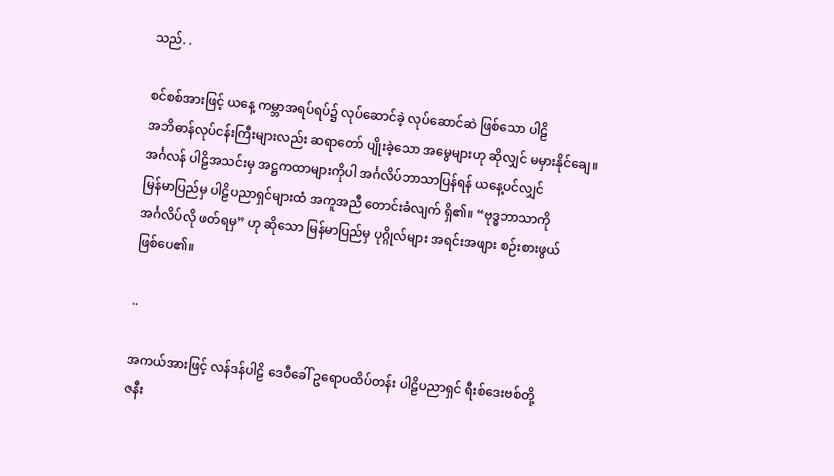သည်. .

စင်စစ်အားဖြင့် ယနေ့ ကမ္ဘာအရပ်ရပ်၌ လုပ်ဆောင်ခဲ့ လုပ်ဆောင်ဆဲ ဖြစ်သော ပါဠိ
အဘိဓာန်လုပ်ငန်းကြီးများလည်း ဆရာတော် ပျိုးခဲ့သော အမွေများဟု ဆိုလျှင် မမှားနိုင်ချေ။
အင်္ဂလန် ပါဠိအသင်းမှ အဋ္ဌကထာများကိုပါ အင်္ဂလိပ်ဘာသာပြန်ရန် ယနေ့ပင်လျှင်
မြန်မာပြည်မှ ပါဠိပညာရှင်များထံ အကူအညီ တောင်းခံလျက် ရှိ၏။ “ဗုဒ္ဓဘာသာကို
အင်္ဂလိပ်လို ဖတ်ရမှ” ဟု ဆိုသော မြန်မာပြည်မှ ပုဂ္ဂိုလ်များ အရင်းအဖျား စဉ်းစားဖွယ်
ဖြစ်ပေ၏။

..

အကယ်အားဖြင့် လန်ဒန်ပါဠိ ဒေဝီခေါ် ဥရောပထိပ်တန်း ပါဠိပညာရှင် ရီးစ်ဒေးဗစ်တို့
ဇနီး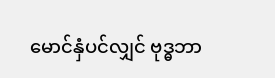မောင်နှံပင်လျှင် ဗုဒ္ဓဘာ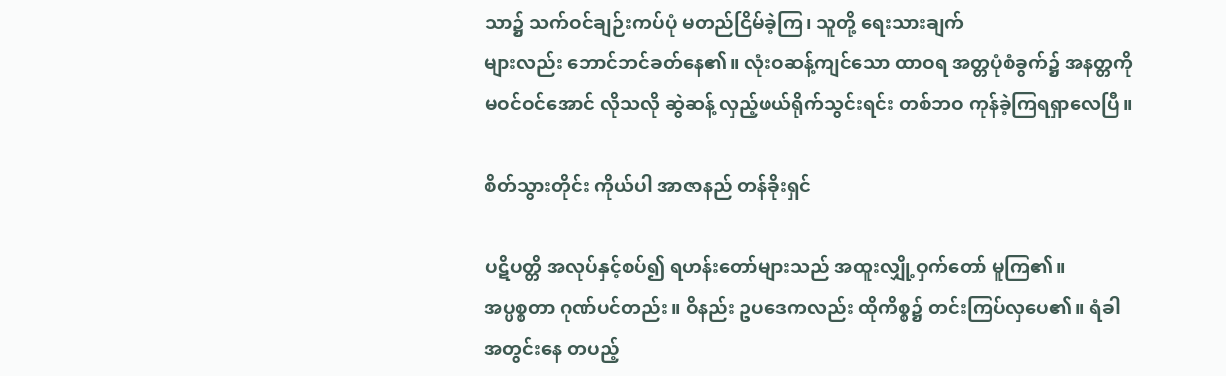သာ၌ သက်ဝင်ချဉ်းကပ်ပုံ မတည်ငြိမ်ခဲ့ကြ၊ သူတို့ ရေးသားချက်
များလည်း ဘောင်ဘင်ခတ်နေ၏။ လုံးဝဆန့်ကျင်သော ထာဝရ အတ္တပုံစံခွက်၌ အနတ္တကို
မဝင်ဝင်အောင် လိုသလို ဆွဲဆန့် လှည့်ဖယ်ရိုက်သွင်းရင်း တစ်ဘဝ ကုန်ခဲ့ကြရရှာလေပြီ။

စိတ်သွားတိုင်း ကိုယ်ပါ အာဇာနည် တန်ခိုးရှင်

ပဋိပတ္တိ အလုပ်နှင့်စပ်၍ ရဟန်းတော်များသည် အထူးလျှို့ဝှက်တော် မူကြ၏။
အပ္ပစ္စတာ ဂုဏ်ပင်တည်း။ ဝိနည်း ဥပဒေကလည်း ထိုကိစ္စ၌ တင်းကြပ်လှပေ၏။ ရံခါ
အတွင်းနေ တပည့်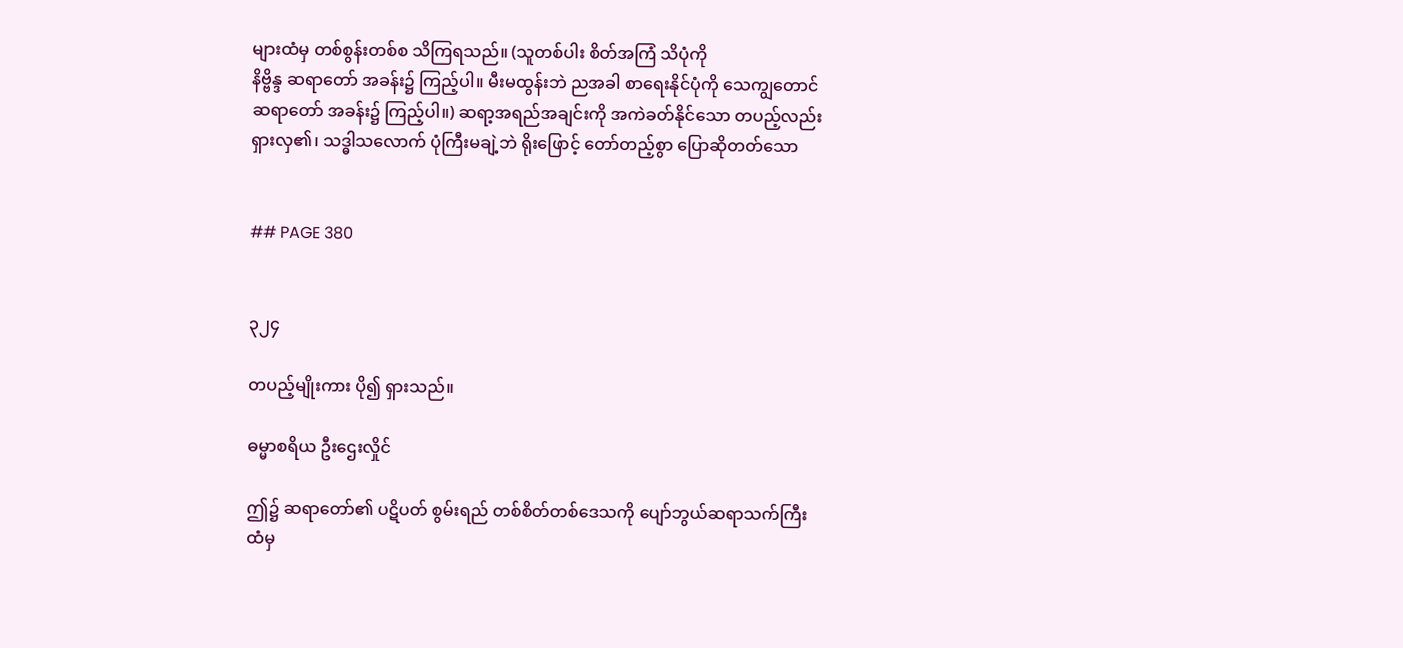များထံမှ တစ်စွန်းတစ်စ သိကြရသည်။ (သူတစ်ပါး စိတ်အကြံ သိပုံကို
နိဗ္ဗိန္ဒ ဆရာတော် အခန်း၌ ကြည့်ပါ။ မီးမထွန်းဘဲ ညအခါ စာရေးနိုင်ပုံကို သေကျွတောင်
ဆရာတော် အခန်း၌ ကြည့်ပါ။) ဆရာ့အရည်အချင်းကို အကဲခတ်နိုင်သော တပည့်လည်း
ရှားလှ၏၊ သဒ္ဓါသလောက် ပုံကြီးမချဲ့ဘဲ ရိုးဖြောင့် တော်တည့်စွာ ပြောဆိုတတ်သော


## PAGE 380


၃၂၄

တပည့်မျိုးကား ပို၍ ရှားသည်။

ဓမ္မာစရိယ ဦးဌေးလှိုင်

ဤ၌ ဆရာတော်၏ ပဋိပတ် စွမ်းရည် တစ်စိတ်တစ်ဒေသကို ပျော်ဘွယ်ဆရာသက်ကြီး
ထံမှ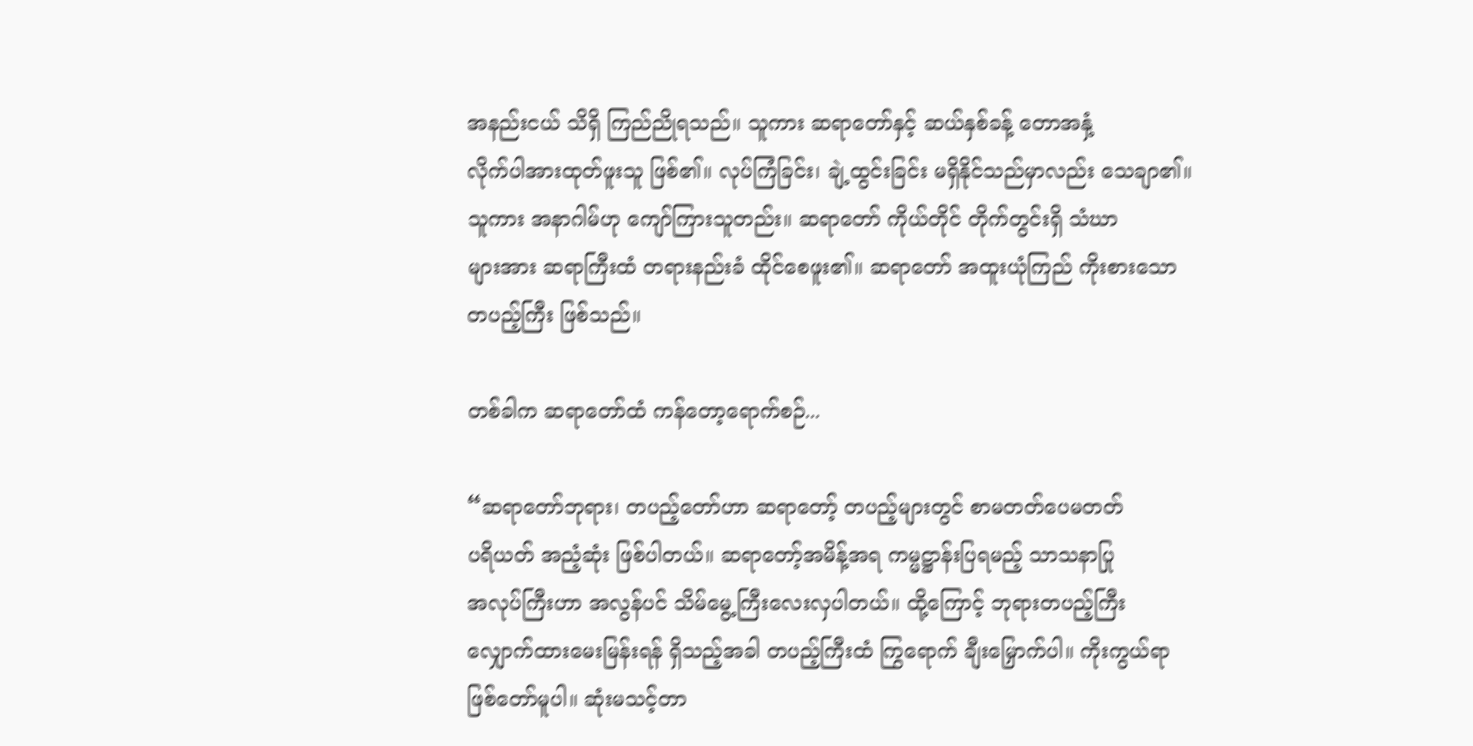အနည်းငယ် သိရှိ ကြည်ညိုရသည်။ သူကား ဆရာတော်နှင့် ဆယ်နှစ်ခန့် တောအနှံ့
လိုက်ပါအားထုတ်ဖူးသူ ဖြစ်၏။ လုပ်ကြံခြင်း၊ ချဲ့ထွင်းခြင်း မရှိနိုင်သည်မှာလည်း သေချာ၏။
သူကား အနာဂါမ်ဟု ကျော်ကြားသူတည်း။ ဆရာတော် ကိုယ်တိုင် တိုက်တွင်းရှိ သံဃာ
များအား ဆရာကြီးထံ တရားနည်းခံ ထိုင်စေဖူး၏။ ဆရာတော် အထူးယုံကြည် ကိုးစားသော
တပည့်ကြီး ဖြစ်သည်။

တစ်ခါက ဆရာတော်ထံ ကန်တော့ရောက်စဉ်...

“ဆရာတော်ဘုရား၊ တပည့်တော်ဟာ ဆရာတော့် တပည့်များတွင် စာမတတ်ပေမတတ်
ပရိယတ် အညံ့ဆုံး ဖြစ်ပါတယ်။ ဆရာတော့်အမိန့်အရ ကမ္မဋ္ဌာန်းပြရမည့် သာသနာပြု
အလုပ်ကြီးဟာ အလွန်ပင် သိမ်မွေ့ကြီးလေးလှပါတယ်။ ထို့ကြောင့် ဘုရားတပည့်ကြီး
လျှောက်ထားမေးမြန်းရန် ရှိသည့်အခါ တပည့်ကြီးထံ ကြွရောက် ချီးမြှောက်ပါ။ ကိုးကွယ်ရာ
ဖြစ်တော်မူပါ။ ဆုံးမသင့်တာ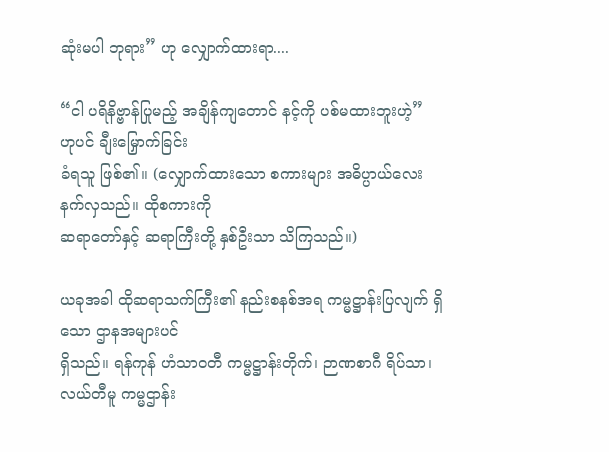ဆုံးမပါ ဘုရား” ဟု လျှောက်ထားရာ....

“ငါ ပရိနိဗ္ဗာန်ပြုမည့် အချိန်ကျတောင် နင့်ကို ပစ်မထားဘူးဟဲ့” ဟုပင် ချီးမြှောက်ခြင်း
ခံရသူ ဖြစ်၏။ (လျှောက်ထားသော စကားများ အဓိပ္ပာယ်လေးနက်လှသည်။ ထိုစကားကို
ဆရာတော်နှင့် ဆရာကြီးတို့ နှစ်ဦးသာ သိကြသည်။)

ယခုအခါ ထိုဆရာသက်ကြီး၏ နည်းစနစ်အရ ကမ္မဋ္ဌာန်းပြလျက် ရှိသော ဌာနအများပင်
ရှိသည်။ ရန်ကုန် ဟံသာဝတီ ကမ္မဋ္ဌာန်းတိုက်၊ ဉာဏစာဂီ ရိပ်သာ၊ လယ်တီမူ ကမ္မဌာန်း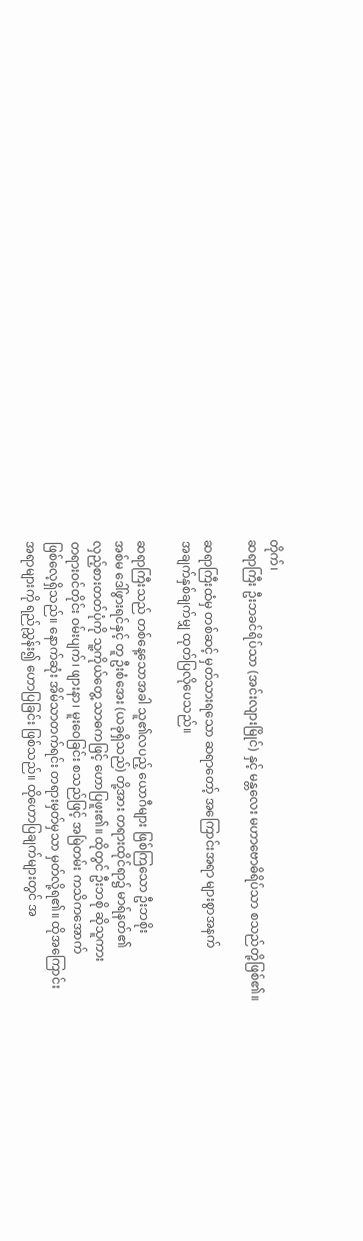တိုက်၊
ဆရာကြီး ဦးဘခင်ရိပ်သာ (အင်းလျားမြိုင်) နှင့် မန္တလေး မဟာဗောဓိရိပ်သာ စသည်တို့ဖြစ်၏။

ဆရာကြီးထံမှ တစ်ဆင့် မှတ်သားရသော ဆရာတော့် အကြောင်းအရာ များစွာအနက်
အချက်နှစ်ချက်မျှ ထုတ်ပြလိုပေသည်။

ဆရာကြီးသည် တစ်နေ့သောအခါ သူ၏လပည့် ယောဂီများ ဖြစ်ကြသော ဦးဘစိုး
အစ်မ ဒေါ်ဖွားရင်နှင့် တူ ဦးစံအေး (ယခုရှိသည်) တို့အား တရားထိုင်ရာ၌ မာရ်နတ်၏
လှည့်စားတတ်ပုံကို သူ့ကိုယ်တွေ့ သာဓကဖြင့် ဟောပြဖူး၏။ ထိုတွင် ဦးဘစို ဆိုသူကား
တရားဝင်တိုင်း ဝမ်းပျက်၊ ဖျားနာ၊ မူးဝေခြင်း စသည်ဖြင့် အမြဲတမ်း ကသိကအောက်
ဖြစ်လေ့ရှိသည်။ နောက်ဆုံး အိမ်သာတက်ရင်း တရားမှတ်မှသာ မှတ်လို့ရ၏။ ထိုအကြောင်း
အရာများကို ရည်ညွှန်း၍ ဟောပြခြင်း ဖြစ်သည်။ ထိုဟောပြချက်များတွင် အ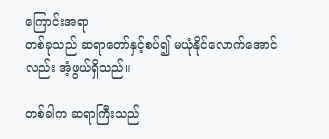ကြောင်းအရာ
တစ်ခုသည် ဆရာတော်နှင့်စပ်၍ မယုံနိုင်လောက်အောင်လည်း အံ့ဖွယ်ရှိသည်။

တစ်ခါက ဆရာကြီးသည်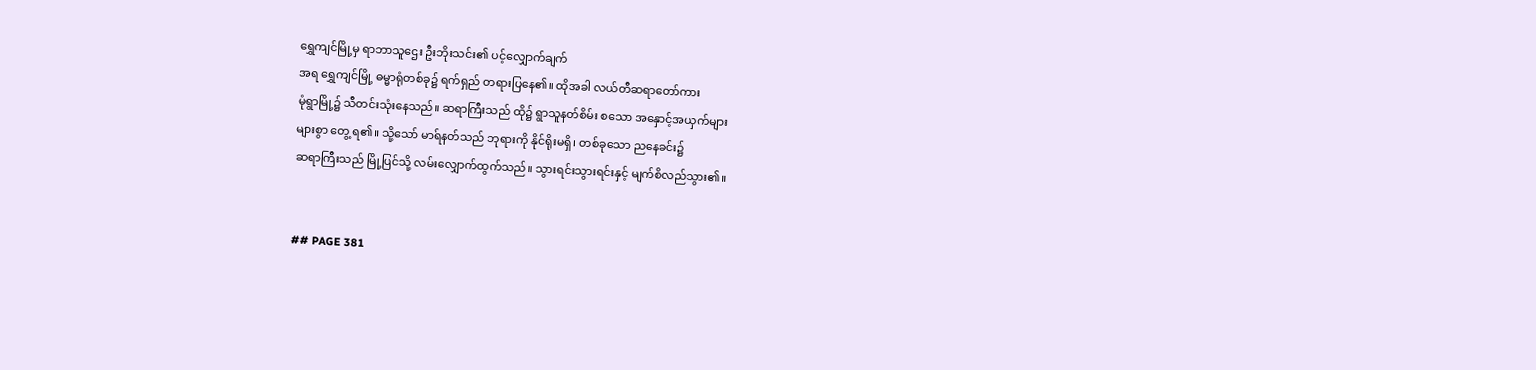ရွှေကျင်မြို့မှ ရာဘာသူဌေး ဦးဘိုးသင်း၏ ပင့်လျှောက်ချက်
အရ ရွှေကျင်မြို့ ဓမ္မာရုံတစ်ခု၌ ရက်ရှည် တရားပြနေ၏။ ထိုအခါ လယ်တီဆရာတော်ကား
မုံရွာမြို့၌ သီတင်းသုံးနေသည်။ ဆရာကြီးသည် ထို၌ ရွာသူနတ်စိမ်း စသော အနှောင့်အယှက်များ
များစွာ တွေ့ ရ၏။ သို့သော် မာရ်နတ်သည် ဘုရားကို နိုင်ရိုးမရှိ၊ တစ်ခုသော ညနေခင်း၌
ဆရာကြီးသည် မြို့ပြင်သို့ လမ်းလျှောက်ထွက်သည်။ သွားရင်းသွားရင်းနှင့် မျက်စိလည်သွား၏။


## PAGE 381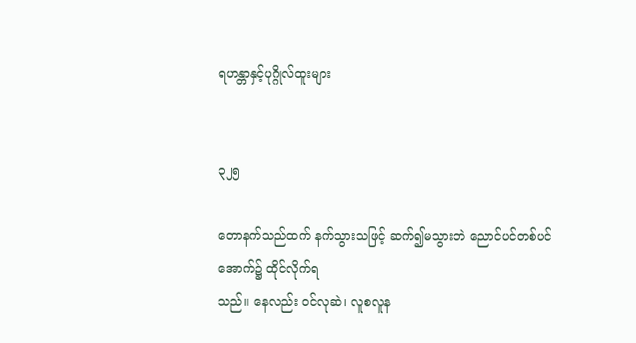ရဟန္တာနှင့်ပုဂ္ဂိုလ်ထူးများ


၃၂၅

တောနက်သည်ထက် နက်သွားသဖြင့် ဆက်၍မသွားဘဲ ညောင်ပင်တစ်ပင်အောက်၌ ထိုင်လိုက်ရ
သည်။ နေလည်း ဝင်လုဆဲ၊ လူစလူန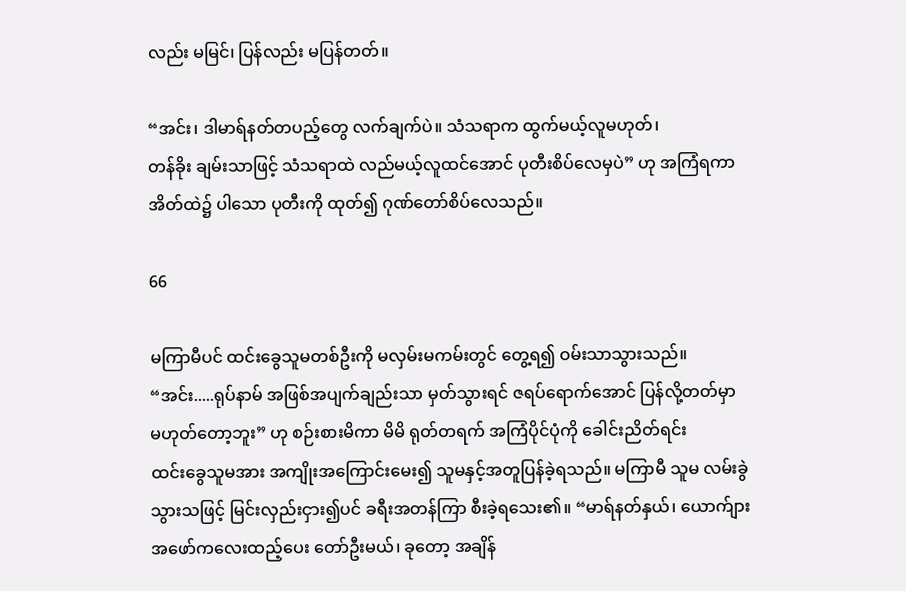လည်း မမြင်၊ ပြန်လည်း မပြန်တတ်။

“အင်း၊ ဒါမာရ်နတ်တပည့်တွေ လက်ချက်ပဲ။ သံသရာက ထွက်မယ့်လူမဟုတ်၊
တန်ခိုး ချမ်းသာဖြင့် သံသရာထဲ လည်မယ့်လူထင်အောင် ပုတီးစိပ်လေမှပဲ” ဟု အကြံရကာ
အိတ်ထဲ၌ ပါသော ပုတီးကို ထုတ်၍ ဂုဏ်တော်စိပ်လေသည်။

66

မကြာမီပင် ထင်းခွေသူမတစ်ဦးကို မလှမ်းမကမ်းတွင် တွေ့ရ၍ ဝမ်းသာသွားသည်။
“အင်း.....ရုပ်နာမ် အဖြစ်အပျက်ချည်းသာ မှတ်သွားရင် ဇရပ်ရောက်အောင် ပြန်လို့တတ်မှာ
မဟုတ်တော့ဘူး” ဟု စဉ်းစားမိကာ မိမိ ရုတ်တရက် အကြံပိုင်ပုံကို ခေါင်းညိတ်ရင်း
ထင်းခွေသူမအား အကျိုးအကြောင်းမေး၍ သူမနှင့်အတူပြန်ခဲ့ရသည်။ မကြာမီ သူမ လမ်းခွဲ
သွားသဖြင့် မြင်းလှည်းငှား၍ပင် ခရီးအတန်ကြာ စီးခဲ့ရသေး၏။ “မာရ်နတ်နှယ်၊ ယောက်ျား
အဖော်ကလေးထည့်ပေး တော်ဦးမယ်၊ ခုတော့ အချိန်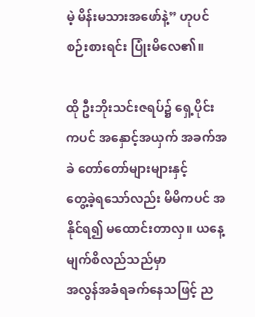မဲ့ မိန်းမသားအဖော်နဲ့” ဟုပင်
စဉ်းစားရင်း ပြုံးမိလေ၏။

ထို ဦးဘိုးသင်းဇရပ်၌ ရှေ့ပိုင်းကပင် အနှောင့်အယှက် အခက်အခဲ တော်တော်များများနှင့်
တွေ့ခဲ့ရသော်လည်း မိမိကပင် အနိုင်ရ၍ မထောင်းတာလှ။ ယနေ့ မျက်စိလည်သည်မှာ
အလွန်အခံရခက်နေသဖြင့် ည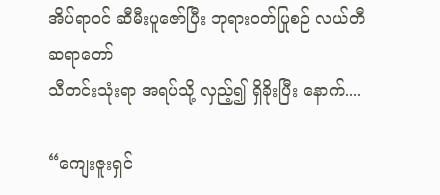အိပ်ရာဝင် ဆီမီးပူဇော်ပြီး ဘုရားဝတ်ပြုစဉ် လယ်တီဆရာတော်
သီတင်းသုံးရာ အရပ်သို့ လှည့်၍ ရှိခိုးပြီး နောက်....

“ကျေးဇူးရှင်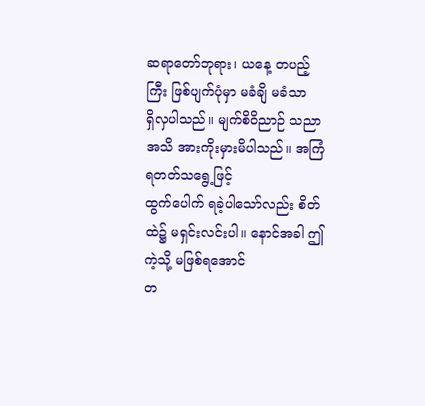ဆရာတော်ဘုရား၊ ယနေ့ တပည့်ကြီး ဖြစ်ပျက်ပုံမှာ မခံချိ မခံသာ
ရှိလှပါသည်။ မျက်စိဝိညာဉ် သညာအသိ အားကိုးမှားမိပါသည်။ အကြံရတတ်သရွေ့ဖြင့်
ထွက်ပေါက် ရခဲ့ပါသော်လည်း စိတ်ထဲ၌ မရှင်းလင်းပါ။ နောင်အခါ ဤကဲ့သို့ မဖြစ်ရအောင်
တ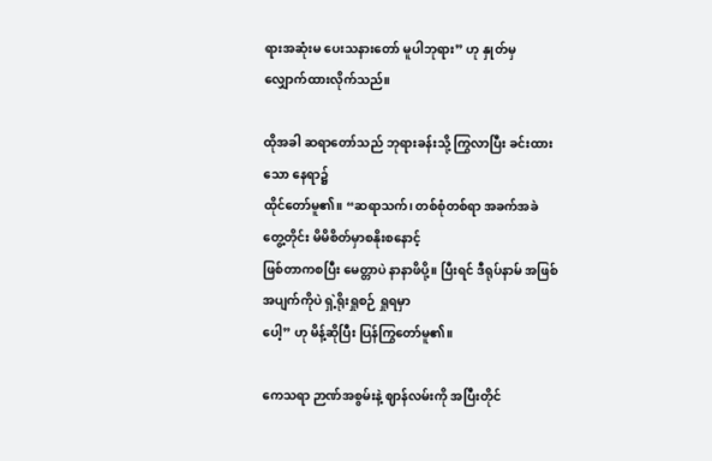ရားအဆုံးမ ပေးသနားတော် မူပါဘုရား” ဟု နှုတ်မှ လျှောက်ထားလိုက်သည်။

ထိုအခါ ဆရာတော်သည် ဘုရားခန်းသို့ ကြွလာပြီး ခင်းထားသော နေရာ၌
ထိုင်တော်မူ၏။ “ဆရာသက်၊ တစ်စုံတစ်ရာ အခက်အခဲတွေ့တိုင်း မိမိစိတ်မှာစနိုးစနောင့်
ဖြစ်တာကစပြီး မေတ္တာပဲ နာနာဖိပို့။ ပြီးရင် ဒီရုပ်နာမ် အဖြစ်အပျက်ကိုပဲ ရှဲ့ရိုးရှုစဉ် ရှုရမှာ
ပေါ့” ဟု မိန့်ဆိုပြီး ပြန်ကြွတော်မူ၏။

ကေသရာ ဉာဏ်အစွမ်းနဲ့ ဈာန်လမ်းကို အပြီးတိုင်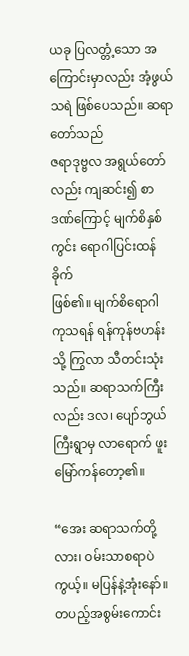ယခု ပြလတ္တံ့သော အကြောင်းမှာလည်း အံ့ဖွယ်သရဲ ဖြစ်ပေသည်။ ဆရာတော်သည်
ဇရာဒုဗ္ဗလ အရွယ်တော်လည်း ကျဆင်း၍ စာဒဏ်ကြောင့် မျက်စိနှစ်ကွင်း ရောဂါပြင်းထန်ခိုက်
ဖြစ်၏။ မျက်စိရောဂါ ကုသရန် ရန်ကုန်ဗဟန်းသို့ ကြွလာ သီတင်းသုံးသည်။ ဆရာသက်ကြီး
လည်း ဒလ၊ ပျော်ဘွယ်ကြီးရွာမှ လာရောက် ဖူးမြော်ကန်တော့၏။

“အေး ဆရာသက်တို့လား၊ ဝမ်းသာစရာပဲကွယ့်။ မပြန်နဲ့အုံးနော်။ တပည့်အစွမ်းကောင်း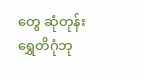တွေ ဆုံတုန်း ရွှေတိဂုံဘု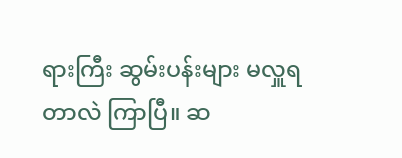ရားကြီး ဆွမ်းပန်းများ မလှူရတာလဲ ကြာပြီ။ ဆ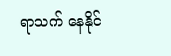ရာသက် နေနိုင်